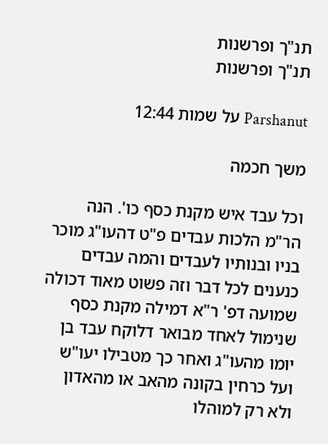תנ"ך ופרשנות
תנ"ך ופרשנות

Parshanut על שמות 12:44

משך חכמה

וכל עבד איש מקנת כסף כו'. הנה הר"מ הלכות עבדים פ"ט דהעו"ג מוכר בניו ובנותיו לעבדים והמה עבדים כנענים לכל דבר וזה פשוט מאוד דכולה שמועה דפ' ר"א דמילה מקנת כסף שנימול לאחד מבואר דלוקח עבד בן יומו מהעו"ג ואחר כך מטבילו יעו"ש ועל כרחין בקונה מהאב או מהאדון ולא רק למוהלו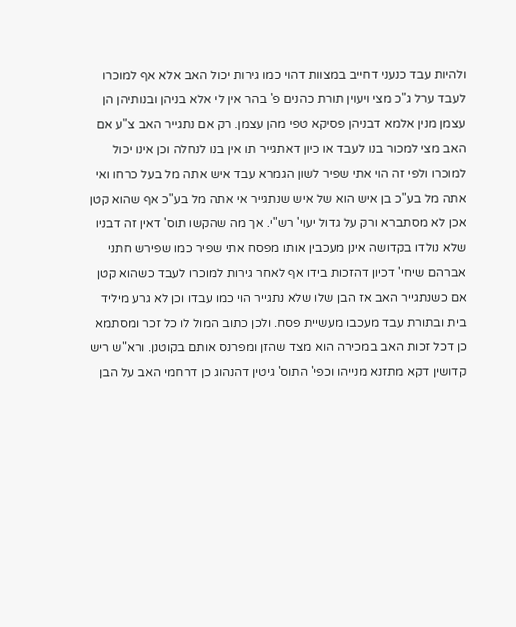ולהיות עבד כנעני דחייב במצוות דהוי כמו גירות יכול האב אלא אף למוכרו לעבד ערל ג"כ מצי ויעוין תורת כהנים פ' בהר אין לי אלא בניהן ובנותיהן הן עצמן מנין אלמא דבניהן פסיקא טפי מהן עצמן. רק אם נתגייר האב צ"ע אם האב מצי למכור בנו לעבד או כיון דאתגייר תו אין בנו לנחלה וכן אינו יכול למוכרו ולפי זה הוי אתי שפיר לשון הגמרא עבד איש אתה מל בעל כרחו ואי אתה מל בע"כ בן איש הוא של איש שנתגייר אי אתה מל בע"כ אף שהוא קטן אכן לא מסתברא ורק על גדול יעוי' רש"י. אך מה שהקשו תוס' דאין זה דבניו שלא נולדו בקדושה אינן מעכבין אותו מפסח אתי שפיר כמו שפירש חתני אברהם שיחי' דכיון דהזכות בידו אף לאחר גירות למוכרו לעבד כשהוא קטן אם כשנתגייר האב אז הבן שלו שלא נתגייר הוי כמו עבדו וכן לא גרע מיליד בית ובתורת עבד מעכבו מעשיית פסח. ולכן כתוב המול לו כל זכר ומסתמא כן דכל זכות האב במכירה הוא מצד שהזן ומפרנס אותם בקוטנן. ורא"ש ריש קדושין דקא מתזנא מנייהו וכפי' התוס' גיטין דהנהוג כן דרחמי האב על הבן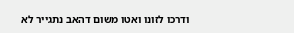ודרכו לזונו ואטו משום דהאב נתגייר לא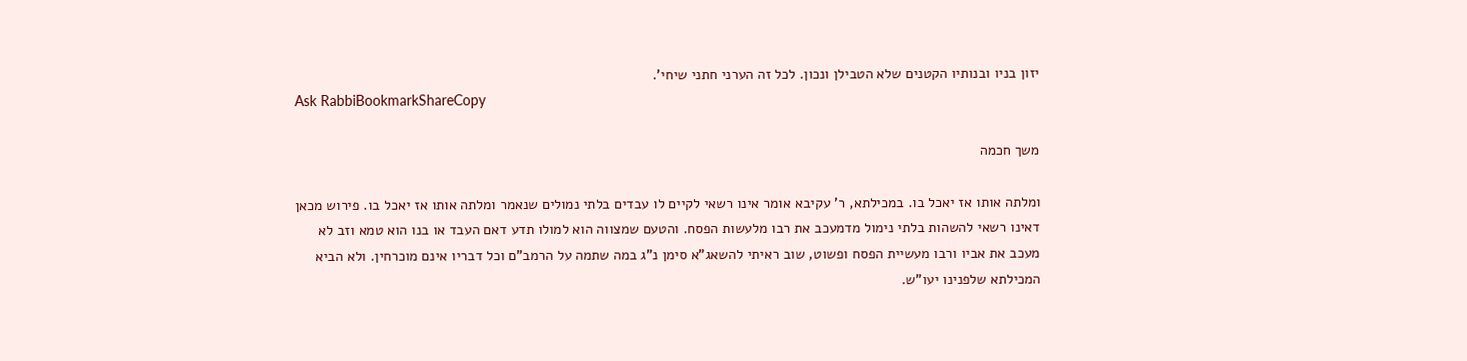יזון בניו ובנותיו הקטנים שלא הטבילן ונכון. לכל זה הערני חתני שיחי'.
Ask RabbiBookmarkShareCopy

משך חכמה

ומלתה אותו אז יאכל בו. במכילתא, ר' עקיבא אומר אינו רשאי לקיים לו עבדים בלתי נמולים שנאמר ומלתה אותו אז יאכל בו. פירוש מכאן דאינו רשאי להשהות בלתי נימול מדמעכב את רבו מלעשות הפסח. והטעם שמצווה הוא למולו תדע דאם העבד או בנו הוא טמא וזב לא מעכב את אביו ורבו מעשיית הפסח ופשוט, שוב ראיתי להשאג"א סימן נ"ג במה שתמה על הרמב"ם וכל דבריו אינם מוכרחין. ולא הביא המכילתא שלפנינו יעו"ש.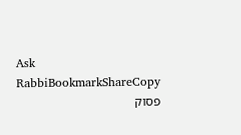Ask RabbiBookmarkShareCopy
פסוק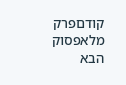קודםפרק מלאפסוק הבא